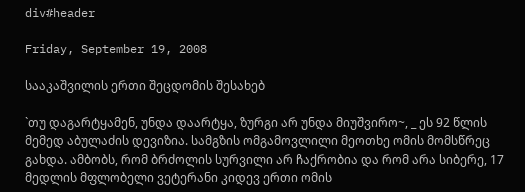div#header

Friday, September 19, 2008

სააკაშვილის ერთი შეცდომის შესახებ

`თუ დაგარტყამენ, უნდა დაარტყა, ზურგი არ უნდა მიუშვირო~, _ ეს 92 წლის მემედ აბულაძის დევიზია. სამგზის ომგამოვლილი მეოთხე ომის მომსწრეც გახდა. ამბობს, რომ ბრძოლის სურვილი არ ჩაქრობია და რომ არა სიბერე, 17 მედლის მფლობელი ვეტერანი კიდევ ერთი ომის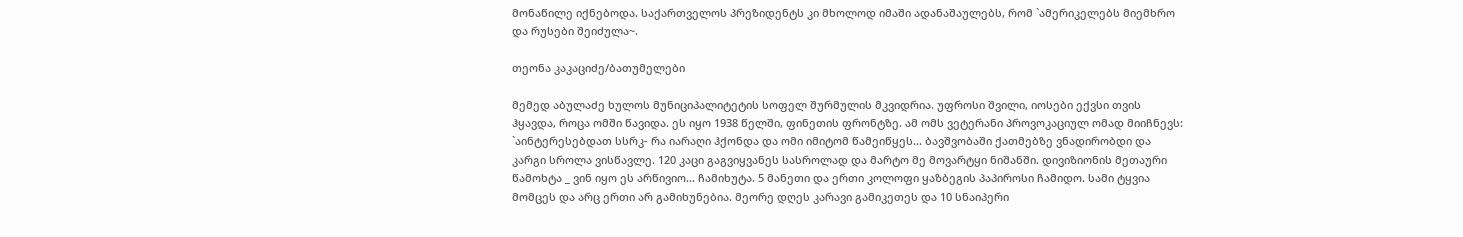მონაწილე იქნებოდა. საქართველოს პრეზიდენტს კი მხოლოდ იმაში ადანაშაულებს, რომ `ამერიკელებს მიემხრო და რუსები შეიძულა~.

თეონა კაკაციძე/ბათუმელები

მემედ აბულაძე ხულოს მუნიციპალიტეტის სოფელ შურმულის მკვიდრია. უფროსი შვილი, იოსები ექვსი თვის ჰყავდა, როცა ომში წავიდა. ეს იყო 1938 წელში, ფინეთის ფრონტზე. ამ ომს ვეტერანი პროვოკაციულ ომად მიიჩნევს: `აინტერესებდათ სსრკ- რა იარაღი ჰქონდა და ომი იმიტომ წამეიწყეს... ბავშვობაში ქათმებზე ვნადირობდი და კარგი სროლა ვისწავლე. 120 კაცი გაგვიყვანეს სასროლად და მარტო მე მოვარტყი ნიშანში. დივიზიონის მეთაური წამოხტა _ ვინ იყო ეს არწივიო... ჩამიხუტა. 5 მანეთი და ერთი კოლოფი ყაზბეგის პაპიროსი ჩამიდო. სამი ტყვია მომცეს და არც ერთი არ გამიხუნებია. მეორე დღეს კარავი გამიკეთეს და 10 სნაიპერი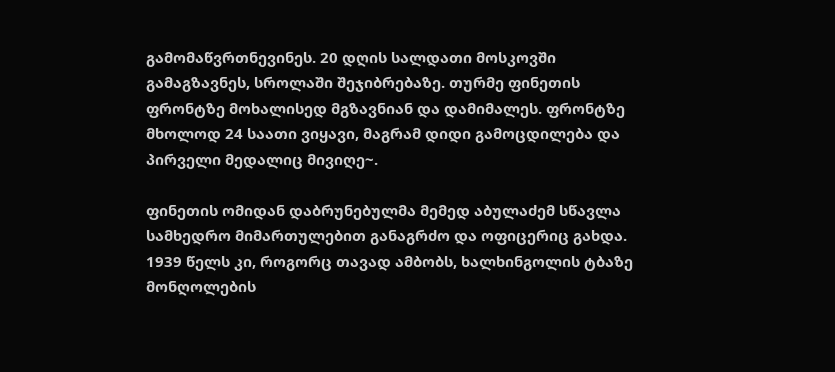გამომაწვრთნევინეს. 20 დღის სალდათი მოსკოვში გამაგზავნეს, სროლაში შეჯიბრებაზე. თურმე ფინეთის ფრონტზე მოხალისედ მგზავნიან და დამიმალეს. ფრონტზე მხოლოდ 24 საათი ვიყავი, მაგრამ დიდი გამოცდილება და პირველი მედალიც მივიღე~.

ფინეთის ომიდან დაბრუნებულმა მემედ აბულაძემ სწავლა სამხედრო მიმართულებით განაგრძო და ოფიცერიც გახდა. 1939 წელს კი, როგორც თავად ამბობს, ხალხინგოლის ტბაზე მონღოლების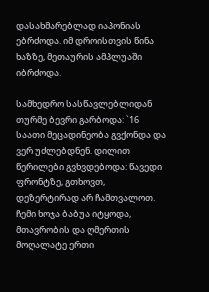დასახმარებლად იაპონიას ებრძოდა. იმ დროისთვის წინა ხაზზე, მეთაურის ამპლუაში იბრძოდა.

სამხედრო სასწავლებლიდან თურმე ბევრი გარბოდა: `16 საათი მეცადინეობა გვქონდა და ვერ უძლებდნენ. დილით წერილები გვხვდებოდა: წავედი ფრონტზე, გთხოვთ, დეზერტირად არ ჩამთვალოთ. ჩემი ხოჯა ბაბუა იტყოდა, მთავრობის და ღმერთის მოღალატე ერთი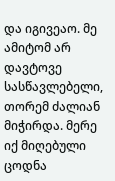და იგივეაო. მე ამიტომ არ დავტოვე სასწავლებელი, თორემ ძალიან მიჭირდა. მერე იქ მიღებული ცოდნა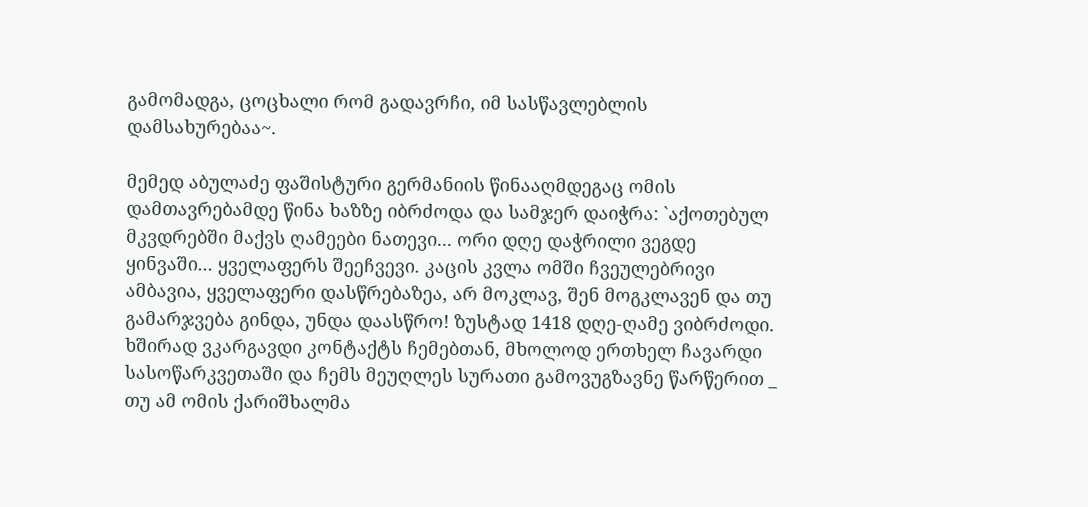გამომადგა, ცოცხალი რომ გადავრჩი, იმ სასწავლებლის დამსახურებაა~.

მემედ აბულაძე ფაშისტური გერმანიის წინააღმდეგაც ომის დამთავრებამდე წინა ხაზზე იბრძოდა და სამჯერ დაიჭრა: `აქოთებულ მკვდრებში მაქვს ღამეები ნათევი... ორი დღე დაჭრილი ვეგდე ყინვაში... ყველაფერს შეეჩვევი. კაცის კვლა ომში ჩვეულებრივი ამბავია, ყველაფერი დასწრებაზეა, არ მოკლავ, შენ მოგკლავენ და თუ გამარჯვება გინდა, უნდა დაასწრო! ზუსტად 1418 დღე-ღამე ვიბრძოდი. ხშირად ვკარგავდი კონტაქტს ჩემებთან, მხოლოდ ერთხელ ჩავარდი სასოწარკვეთაში და ჩემს მეუღლეს სურათი გამოვუგზავნე წარწერით _ თუ ამ ომის ქარიშხალმა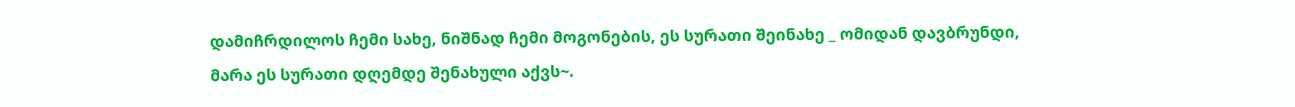დამიჩრდილოს ჩემი სახე, ნიშნად ჩემი მოგონების, ეს სურათი შეინახე _ ომიდან დავბრუნდი, მარა ეს სურათი დღემდე შენახული აქვს~.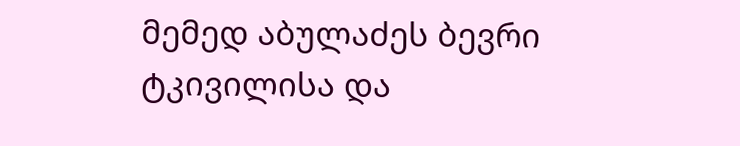მემედ აბულაძეს ბევრი ტკივილისა და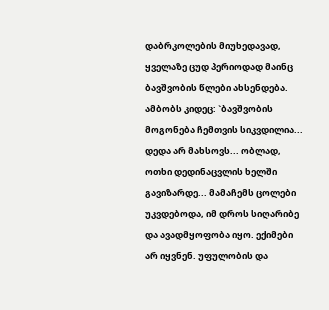დაბრკოლების მიუხედავად, ყველაზე ცუდ პერიოდად მაინც ბავშვობის წლები ახსენდება. ამბობს კიდეც: `ბავშვობის მოგონება ჩემთვის სიკვდილია... დედა არ მახსოვს... ობლად, ოთხი დედინაცვლის ხელში გავიზარდე... მამაჩემს ცოლები უკვდებოდა, იმ დროს სიღარიბე და ავადმყოფობა იყო. ექიმები არ იყვნენ. უფულობის და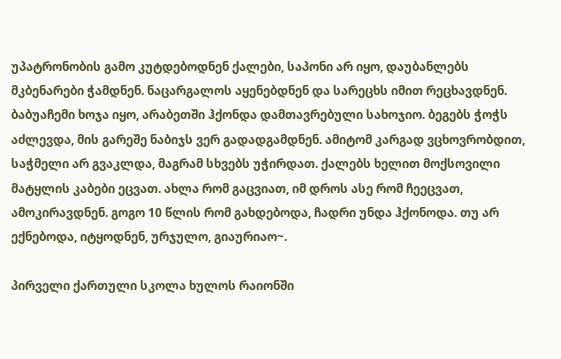უპატრონობის გამო კუტდებოდნენ ქალები, საპონი არ იყო, დაუბანლებს მკბენარები ჭამდნენ. ნაცარგალოს აყენებდნენ და სარეცხს იმით რეცხავდნენ. ბაბუაჩემი ხოჯა იყო, არაბეთში ჰქონდა დამთავრებული სახოჯიო. ბეგებს ჭოჭს აძლევდა, მის გარეშე ნაბიჯს ვერ გადადგამდნენ. ამიტომ კარგად ვცხოვრობდით, საჭმელი არ გვაკლდა, მაგრამ სხვებს უჭირდათ. ქალებს ხელით მოქსოვილი მატყლის კაბები ეცვათ. ახლა რომ გაცვიათ, იმ დროს ასე რომ ჩეეცვათ, ამოკირავდნენ. გოგო 10 წლის რომ გახდებოდა, ჩადრი უნდა ჰქონოდა. თუ არ ექნებოდა, იტყოდნენ, ურჯულო, გიაურიაო~.

პირველი ქართული სკოლა ხულოს რაიონში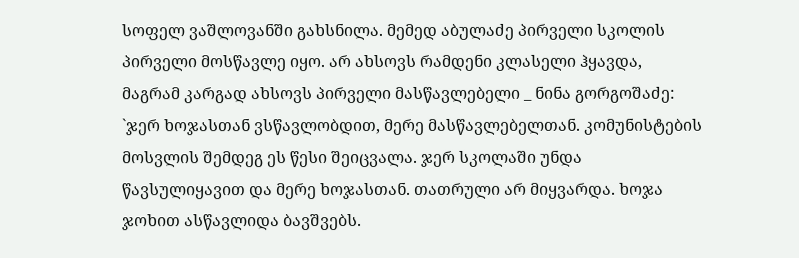სოფელ ვაშლოვანში გახსნილა. მემედ აბულაძე პირველი სკოლის პირველი მოსწავლე იყო. არ ახსოვს რამდენი კლასელი ჰყავდა, მაგრამ კარგად ახსოვს პირველი მასწავლებელი _ ნინა გორგოშაძე: `ჯერ ხოჯასთან ვსწავლობდით, მერე მასწავლებელთან. კომუნისტების მოსვლის შემდეგ ეს წესი შეიცვალა. ჯერ სკოლაში უნდა წავსულიყავით და მერე ხოჯასთან. თათრული არ მიყვარდა. ხოჯა ჯოხით ასწავლიდა ბავშვებს.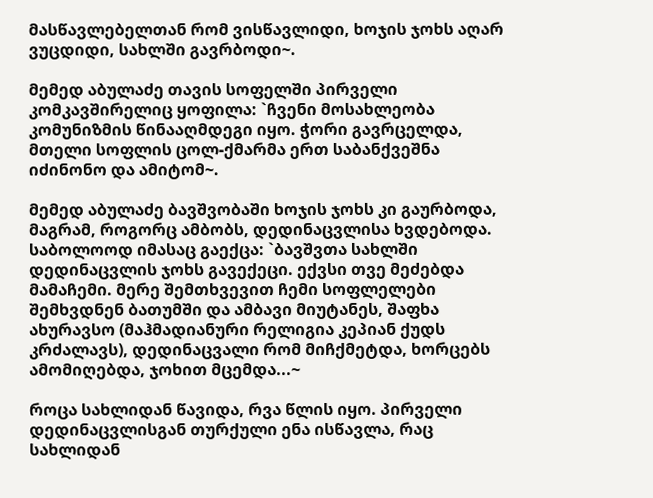მასწავლებელთან რომ ვისწავლიდი, ხოჯის ჯოხს აღარ ვუცდიდი, სახლში გავრბოდი~.

მემედ აბულაძე თავის სოფელში პირველი კომკავშირელიც ყოფილა: `ჩვენი მოსახლეობა კომუნიზმის წინააღმდეგი იყო. ჭორი გავრცელდა, მთელი სოფლის ცოლ-ქმარმა ერთ საბანქვეშნა იძინონო და ამიტომ~.

მემედ აბულაძე ბავშვობაში ხოჯის ჯოხს კი გაურბოდა, მაგრამ, როგორც ამბობს, დედინაცვლისა ხვდებოდა. საბოლოოდ იმასაც გაექცა: `ბავშვთა სახლში დედინაცვლის ჯოხს გავექეცი. ექვსი თვე მეძებდა მამაჩემი. მერე შემთხვევით ჩემი სოფლელები შემხვდნენ ბათუმში და ამბავი მიუტანეს, შაფხა ახურავსო (მაჰმადიანური რელიგია კეპიან ქუდს კრძალავს), დედინაცვალი რომ მიჩქმეტდა, ხორცებს ამომიღებდა, ჯოხით მცემდა...~

როცა სახლიდან წავიდა, რვა წლის იყო. პირველი დედინაცვლისგან თურქული ენა ისწავლა, რაც სახლიდან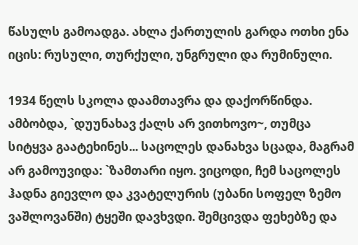წასულს გამოადგა. ახლა ქართულის გარდა ოთხი ენა იცის: რუსული, თურქული, უნგრული და რუმინული.

1934 წელს სკოლა დაამთავრა და დაქორწინდა. ამბობდა, `დუუნახავ ქალს არ ვითხოვო~, თუმცა სიტყვა გაატეხინეს... საცოლეს დანახვა სცადა, მაგრამ არ გამოუვიდა: `ზამთარი იყო. ვიცოდი, ჩემ საცოლეს ჰადნა გიევლო და კვატელურის (უბანი სოფელ ზემო ვაშლოვანში) ტყეში დავხვდი. შემცივდა ფეხებზე და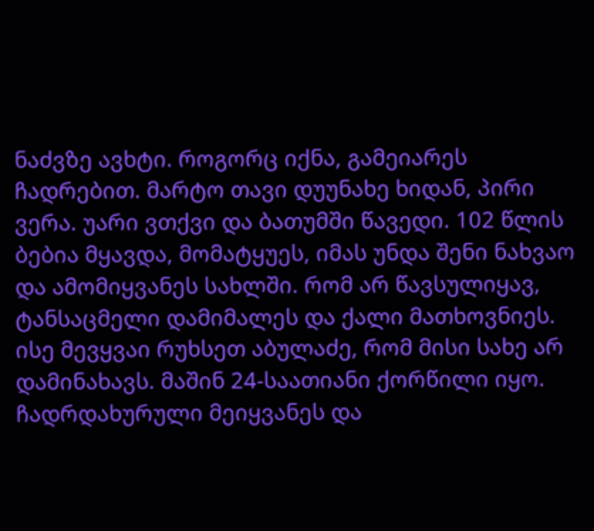ნაძვზე ავხტი. როგორც იქნა, გამეიარეს ჩადრებით. მარტო თავი დუუნახე ხიდან, პირი ვერა. უარი ვთქვი და ბათუმში წავედი. 102 წლის ბებია მყავდა, მომატყუეს, იმას უნდა შენი ნახვაო და ამომიყვანეს სახლში. რომ არ წავსულიყავ, ტანსაცმელი დამიმალეს და ქალი მათხოვნიეს. ისე მევყვაი რუხსეთ აბულაძე, რომ მისი სახე არ დამინახავს. მაშინ 24-საათიანი ქორწილი იყო. ჩადრდახურული მეიყვანეს და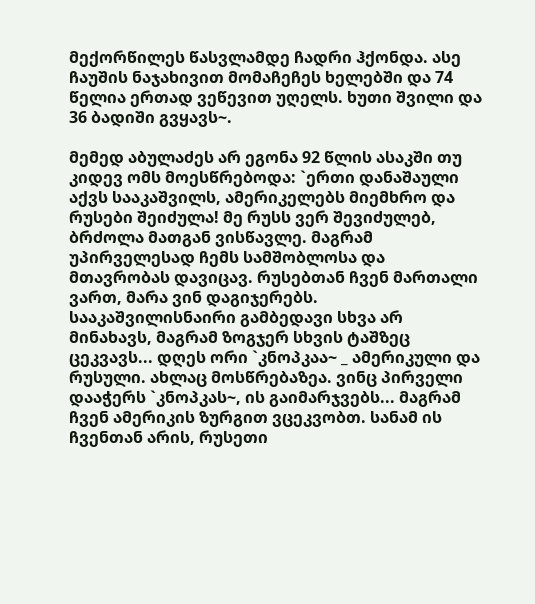მექორწილეს წასვლამდე ჩადრი ჰქონდა. ასე ჩაუშის ნაჯახივით მომაჩეჩეს ხელებში და 74 წელია ერთად ვეწევით უღელს. ხუთი შვილი და 36 ბადიში გვყავს~.

მემედ აბულაძეს არ ეგონა 92 წლის ასაკში თუ კიდევ ომს მოესწრებოდა: `ერთი დანაშაული აქვს სააკაშვილს, ამერიკელებს მიემხრო და რუსები შეიძულა! მე რუსს ვერ შევიძულებ, ბრძოლა მათგან ვისწავლე. მაგრამ უპირველესად ჩემს სამშობლოსა და მთავრობას დავიცავ. რუსებთან ჩვენ მართალი ვართ, მარა ვინ დაგიჯერებს. სააკაშვილისნაირი გამბედავი სხვა არ მინახავს, მაგრამ ზოგჯერ სხვის ტაშზეც ცეკვავს... დღეს ორი `კნოპკაა~ _ ამერიკული და რუსული. ახლაც მოსწრებაზეა. ვინც პირველი დააჭერს `კნოპკას~, ის გაიმარჯვებს... მაგრამ ჩვენ ამერიკის ზურგით ვცეკვობთ. სანამ ის ჩვენთან არის, რუსეთი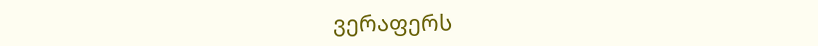ვერაფერს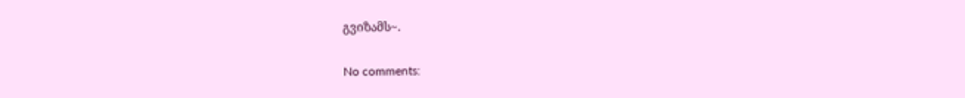გვიზამს~.

No comments: